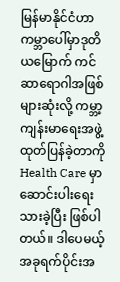မြန်မာနိုင်ငံဟာ ကမ္ဘာပေါ်မှာဒုတိယမြောက် ကင်ဆာရောဂါအဖြစ်များဆုံးလို့ ကမ္ဘာ့ကျန်းမာရေးအဖွဲ့ ထုတ်ပြန်ခဲ့တာကို Health Care မှာဆောင်းပါးရေးသားခဲ့ပြီး ဖြစ်ပါတယ်။ ဒါပေမယ့် အခုရက်ပိုင်းအ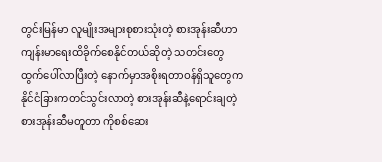တွင်းမြန်မာ လူမျိုးအများစုစားသုံးတဲ့ စားအုန်းဆီဟာကျန်းမာရေးထိခိုက်စေနိုင်တယ်ဆိုတဲ့ သတင်းတွေထွက်ပေါ်လာပြီးတဲ့ နောက်မှာအစိုးရတာဝန်ရှိသူတွေက နိုင်ငံခြားကတင်သွင်းလာတဲ့ စားအုန်းဆီနဲ့ရောင်းချတဲ့ စားအုန်းဆီမတူတာ ကိုစစ်ဆေး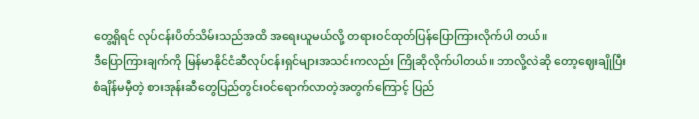တွေ့ရှိရင် လုပ်ငန်းပိတ်သိမ်းသည်အထိ အရေးယူမယ်လို့ တရားဝင်ထုတ်ပြန်ပြောကြားလိုက်ပါ တယ်။
ဒီပြောကြားချက်ကို မြန်မာနိုင်ငံဆီလုပ်ငန်းရှင်များအသင်းကလည်း ကြိုဆိုလိုက်ပါတယ်။ ဘာလို့လဲဆို တော့ဈေးချိုပြီး စံချိန်မမှီတဲ့ စားအုန်းဆီတွေပြည်တွင်းဝင်ရောက်လာတဲ့အတွက်ကြောင့် ပြည်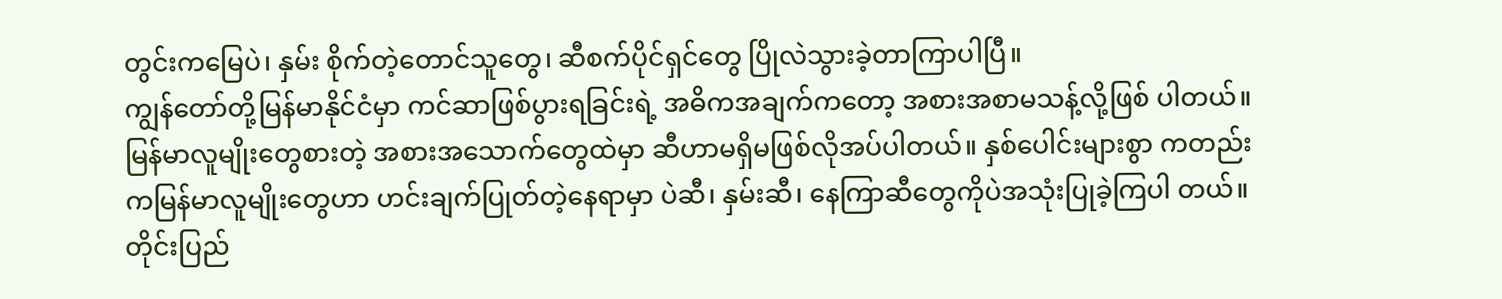တွင်းကမြေပဲ၊ နှမ်း စိုက်တဲ့တောင်သူတွေ၊ ဆီစက်ပိုင်ရှင်တွေ ပြိုလဲသွားခဲ့တာကြာပါပြီ။
ကျွန်တော်တို့မြန်မာနိုင်ငံမှာ ကင်ဆာဖြစ်ပွားရခြင်းရဲ့ အဓိကအချက်ကတော့ အစားအစာမသန့်လို့ဖြစ် ပါတယ်။ မြန်မာလူမျိုးတွေစားတဲ့ အစားအသောက်တွေထဲမှာ ဆီဟာမရှိမဖြစ်လိုအပ်ပါတယ်။ နှစ်ပေါင်းများစွာ ကတည်းကမြန်မာလူမျိုးတွေဟာ ဟင်းချက်ပြုတ်တဲ့နေရာမှာ ပဲဆီ၊ နှမ်းဆီ၊ နေကြာဆီတွေကိုပဲအသုံးပြုခဲ့ကြပါ တယ်။ တိုင်းပြည်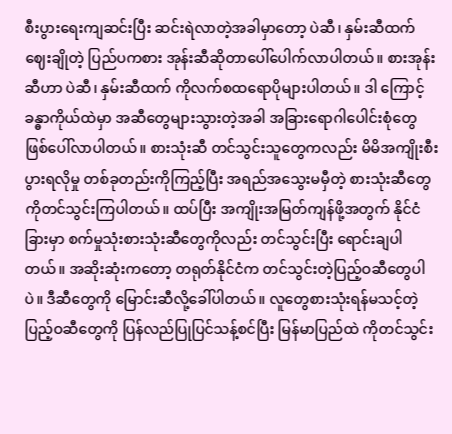စီးပွားရေးကျဆင်းပြီး ဆင်းရဲလာတဲ့အခါမှာတော့ ပဲဆီ၊ နှမ်းဆီထက်ဈေးချိုတဲ့ ပြည်ပကစား အုန်းဆီဆိုတာပေါ်ပေါက်လာပါတယ်။ စားအုန်းဆီဟာ ပဲဆီ၊ နှမ်းဆီထက် ကိုလက်စထရောပိုများပါတယ်။ ဒါ ကြောင့်ခန္ဓာကိုယ်ထဲမှာ အဆီတွေများသွားတဲ့အခါ အခြားရောဂါပေါင်းစုံတွေ ဖြစ်ပေါ်လာပါတယ်။ စားသုံးဆီ တင်သွင်းသူတွေကလည်း မိမိအကျိုးစီးပွားရလိုမှု တစ်ခုတည်းကိုကြည့်ပြီး အရည်အသွေးမမှီတဲ့ စားသုံးဆီတွေ ကိုတင်သွင်းကြပါတယ်။ ထပ်ပြီး အကျိုးအမြတ်ကျန်ဖို့အတွက် နိုင်ငံခြားမှာ စက်မှုသုံးစားသုံးဆီတွေကိုလည်း တင်သွင်းပြီး ရောင်းချပါတယ်။ အဆိုးဆုံးကတော့ တရုတ်နိုင်ငံက တင်သွင်းတဲ့ပြည့်ဝဆီတွေပါပဲ။ ဒီဆီတွေကို မြောင်းဆီလို့ခေါ်ပါတယ်။ လူတွေစားသုံးရန်မသင့်တဲ့ ပြည့်ဝဆီတွေကို ပြန်လည်ပြုပြင်သန့်စင်ပြီး မြန်မာပြည်ထဲ ကိုတင်သွင်း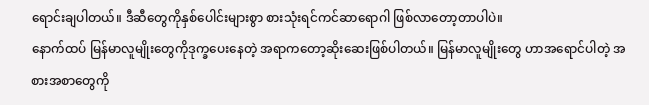ရောင်းချပါတယ်။ ဒီဆီတွေကိုနှစ်ပေါင်းများစွာ စားသုံးရင်ကင်ဆာရောဂါ ဖြစ်လာတော့တာပါပဲ။
နောက်ထပ် မြန်မာလူမျိုးတွေကိုဒုက္ခပေးနေတဲ့ အရာကတော့ဆိုးဆေးဖြစ်ပါတယ်။ မြန်မာလူမျိုးတွေ ဟာအရောင်ပါတဲ့ အစားအစာတွေကို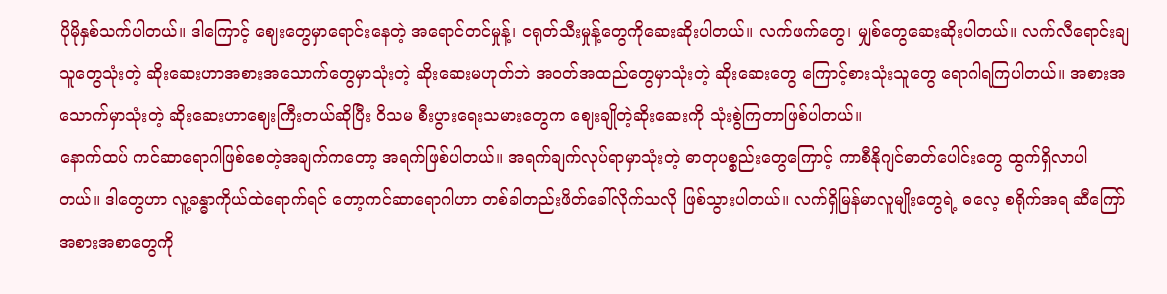ပိုမိုနှစ်သက်ပါတယ်။ ဒါကြောင့် ဈေးတွေမှာရောင်းနေတဲ့ အရောင်တင်မှုန့်၊ ငရုတ်သီးမှုန့်တွေကိုဆေးဆိုးပါတယ်။ လက်ဖက်တွေ၊ မျှစ်တွေဆေးဆိုးပါတယ်။ လက်လီရောင်းချသူတွေသုံးတဲ့ ဆိုးဆေးဟာအစားအသောက်တွေမှာသုံးတဲ့ ဆိုးဆေးမဟုတ်ဘဲ အဝတ်အထည်တွေမှာသုံးတဲ့ ဆိုးဆေးတွေ ကြောင့်စားသုံးသူတွေ ရောဂါရကြပါတယ်။ အစားအသောက်မှာသုံးတဲ့ ဆိုးဆေးဟာဈေးကြီးတယ်ဆိုပြီး ဝိသမ စီးပွားရေးသမားတွေက ဈေးချိုတဲ့ဆိုးဆေးကို သုံးစွဲကြတာဖြစ်ပါတယ်။
နောက်ထပ် ကင်ဆာရောဂါဖြစ်စေတဲ့အချက်ကတော့ အရက်ဖြစ်ပါတယ်။ အရက်ချက်လုပ်ရာမှာသုံးတဲ့ ဓာတုပစ္စည်းတွေကြောင့် ကာစီနိုဂျင်ဓာတ်ပေါင်းတွေ ထွက်ရှိလာပါတယ်။ ဒါတွေဟာ လူ့ခန္ဓာကိုယ်ထဲရောက်ရင် တော့ကင်ဆာရောဂါဟာ တစ်ခါတည်းဖိတ်ခေါ်လိုက်သလို ဖြစ်သွားပါတယ်။ လက်ရှိမြန်မာလူမျိုးတွေရဲ့ ဓလေ့ စရိုက်အရ ဆီကြော်အစားအစာတွေကို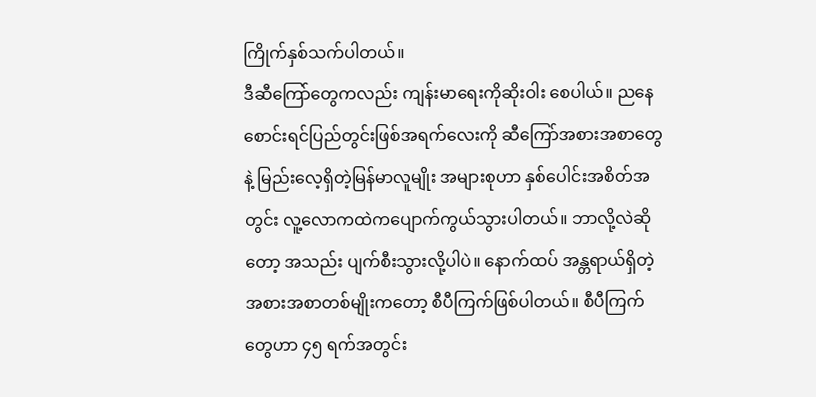ကြိုက်နှစ်သက်ပါတယ်။
ဒီဆီကြော်တွေကလည်း ကျန်းမာရေးကိုဆိုးဝါး စေပါယ်။ ညနေစောင်းရင်ပြည်တွင်းဖြစ်အရက်လေးကို ဆီကြော်အစားအစာတွေနဲ့ မြည်းလေ့ရှိတဲ့မြန်မာလူမျိုး အများစုဟာ နှစ်ပေါင်းအစိတ်အတွင်း လူ့လောကထဲကပျောက်ကွယ်သွားပါတယ်။ ဘာလို့လဲဆိုတော့ အသည်း ပျက်စီးသွားလို့ပါပဲ။ နောက်ထပ် အန္တရာယ်ရှိတဲ့ အစားအစာတစ်မျိုးကတော့ စီပီကြက်ဖြစ်ပါတယ်။ စီပီကြက် တွေဟာ ၄၅ ရက်အတွင်း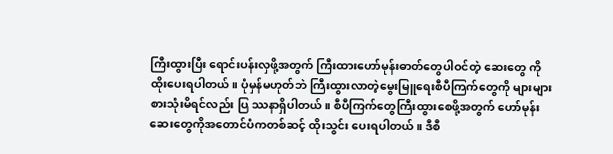ကြီးထွားပြီး ရောင်းပန်းလှဖို့အတွက် ကြီးထားဟော်မုန်းဓာတ်တွေပါဝင်တဲ့ ဆေးတွေ ကိုထိုးပေးရပါတယ်။ ပုံမှန်မဟုတ်ဘဲ ကြီးထွားလာတဲ့မွေးမြူရေးစီပီကြက်တွေကို များများစားသုံးမိရင်လည်း ပြ ဿနာရှိပါတယ်။ စီပီကြက်တွေကြီးထွားစေဖို့အတွက် ဟော်မုန်းဆေးတွေကိုအတောင်ပံကတစ်ဆင့် ထိုးသွင်း ပေးရပါတယ်။ ဒီစီ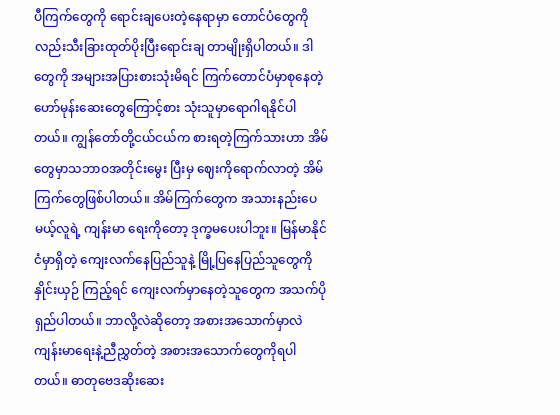ပီကြက်တွေကို ရောင်းချပေးတဲ့နေရာမှာ တောင်ပံတွေကိုလည်းသီးခြားထုတ်ပိုးပြီးရောင်းချ တာမျိုးရှိပါတယ်။ ဒါတွေကို အများအပြားစားသုံးမိရင် ကြက်တောင်ပံမှာစုနေတဲ့ ဟော်မုန်းဆေးတွေကြောင့်စား သုံးသူမှာရောဂါရနိုင်ပါတယ်။ ကျွန်တော်တို့ငယ်ငယ်က စားရတဲ့ကြက်သားဟာ အိမ်တွေမှာသဘာဝအတိုင်းမွေး ပြီးမှ ဈေးကိုရောက်လာတဲ့ အိမ်ကြက်တွေဖြစ်ပါတယ်။ အိမ်ကြက်တွေက အသားနည်းပေမယ့်လူရဲ့ ကျန်းမာ ရေးကိုတော့ ဒုက္ခမပေးပါဘူး။ မြန်မာနိုင်ငံမှာရှိတဲ့ ကျေးလက်နေပြည်သူနဲ့ မြို့ပြနေပြည်သူတွေကို နှိုင်းယှဉ် ကြည့်ရင် ကျေးလက်မှာနေတဲ့သူတွေက အသက်ပိုရှည်ပါတယ်။ ဘာလို့လဲဆိုတော့ အစားအသောက်မှာလဲ ကျန်းမာရေးနဲ့ညီညွှတ်တဲ့ အစားအသောက်တွေကိုရပါတယ်။ ဓာတုဗေဒဆိုးဆေး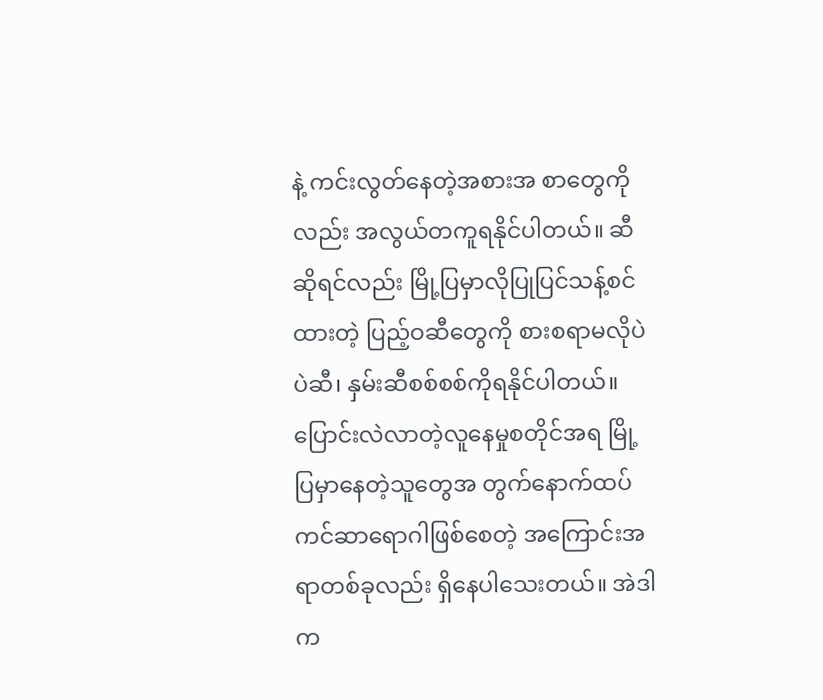နဲ့ ကင်းလွတ်နေတဲ့အစားအ စာတွေကိုလည်း အလွယ်တကူရနိုင်ပါတယ်။ ဆီဆိုရင်လည်း မြို့ပြမှာလိုပြုပြင်သန့်စင်ထားတဲ့ ပြည့်ဝဆီတွေကို စားစရာမလိုပဲ ပဲဆီ၊ နှမ်းဆီစစ်စစ်ကိုရနိုင်ပါတယ်။ ပြောင်းလဲလာတဲ့လူနေမှုစတိုင်အရ မြို့ပြမှာနေတဲ့သူတွေအ တွက်နောက်ထပ်ကင်ဆာရောဂါဖြစ်စေတဲ့ အကြောင်းအရာတစ်ခုလည်း ရှိနေပါသေးတယ်။ အဲဒါက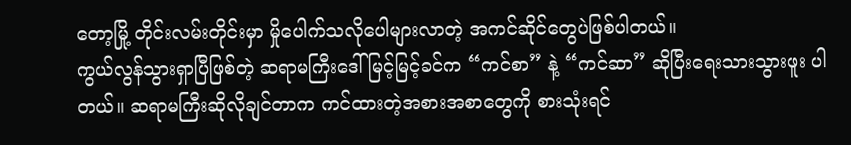တော့မြို့ တိုင်းလမ်းတိုင်းမှာ မှိုပေါက်သလိုပေါများလာတဲ့ အကင်ဆိုင်တွေပဲဖြစ်ပါတယ်။
ကွယ်လွန်သွားရှာပြီဖြစ်တဲ့ ဆရာမကြီးဒေါ်မြင့်မြင့်ခင်က “ကင်စာ” နဲ့ “ကင်ဆာ” ဆိုပြီးရေးသားသွားဖူး ပါတယ်။ ဆရာမကြီးဆိုလိုချင်တာက ကင်ထားတဲ့အစားအစာတွေကို စားသုံးရင်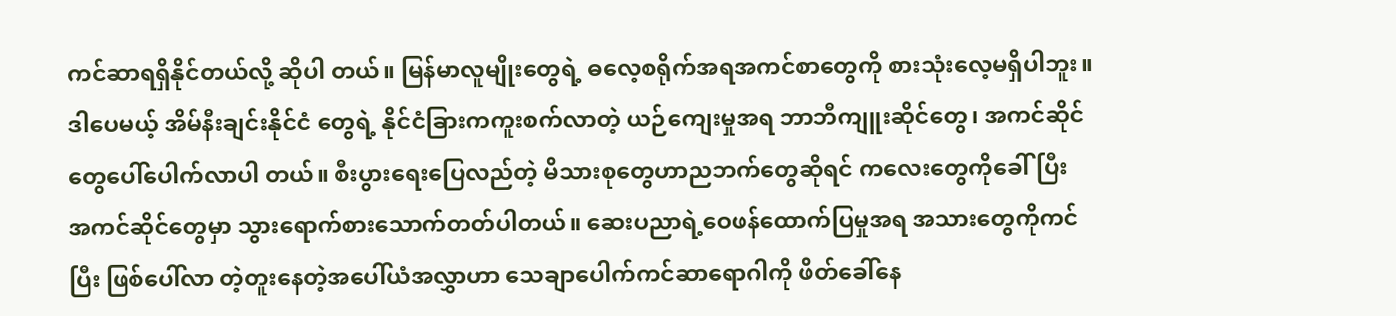ကင်ဆာရရှိနိုင်တယ်လို့ ဆိုပါ တယ်။ မြန်မာလူမျိုးတွေရဲ့ ဓလေ့စရိုက်အရအကင်စာတွေကို စားသုံးလေ့မရှိပါဘူး။ ဒါပေမယ့် အိမ်နီးချင်းနိုင်ငံ တွေရဲ့ နိုင်ငံခြားကကူးစက်လာတဲ့ ယဉ်ကျေးမှုအရ ဘာဘီကျူးဆိုင်တွေ၊ အကင်ဆိုင်တွေပေါ်ပေါက်လာပါ တယ်။ စီးပွားရေးပြေလည်တဲ့ မိသားစုတွေဟာညဘက်တွေဆိုရင် ကလေးတွေကိုခေါ်ပြီး အကင်ဆိုင်တွေမှာ သွားရောက်စားသောက်တတ်ပါတယ်။ ဆေးပညာရဲ့ဝေဖန်ထောက်ပြမှုအရ အသားတွေကိုကင်ပြီး ဖြစ်ပေါ်လာ တဲ့တူးနေတဲ့အပေါ်ယံအလွှာဟာ သေချာပေါက်ကင်ဆာရောဂါကို ဖိတ်ခေါ်နေ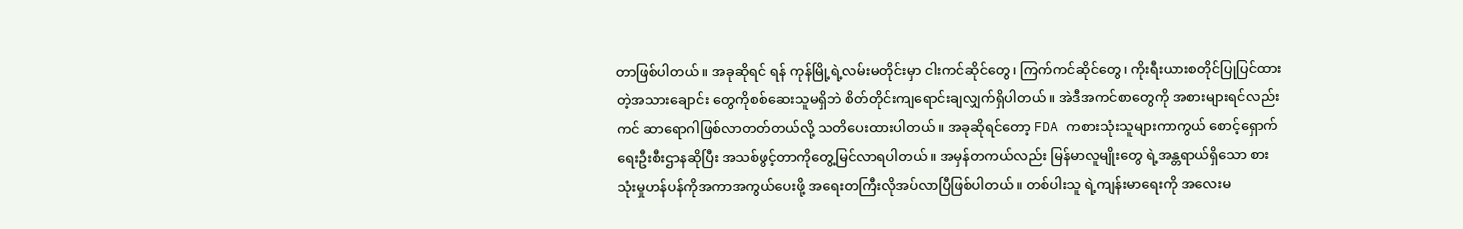တာဖြစ်ပါတယ်။ အခုဆိုရင် ရန် ကုန်မြို့ရဲ့လမ်းမတိုင်းမှာ ငါးကင်ဆိုင်တွေ၊ ကြက်ကင်ဆိုင်တွေ၊ ကိုးရီးယားစတိုင်ပြုပြင်ထားတဲ့အသားချောင်း တွေကိုစစ်ဆေးသူမရှိဘဲ စိတ်တိုင်းကျရောင်းချလျှက်ရှိပါတယ်။ အဲဒီအကင်စာတွေကို အစားများရင်လည်းကင် ဆာရောဂါဖြစ်လာတတ်တယ်လို့ သတိပေးထားပါတယ်။ အခုဆိုရင်တော့ FDA ကစားသုံးသူများကာကွယ် စောင့်ရှောက်ရေးဦးစီးဌာနဆိုပြီး အသစ်ဖွင့်တာကိုတွေ့မြင်လာရပါတယ်။ အမှန်တကယ်လည်း မြန်မာလူမျိုးတွေ ရဲ့အန္တရာယ်ရှိသော စားသုံးမှုဟန်ပန်ကိုအကာအကွယ်ပေးဖို့ အရေးတကြီးလိုအပ်လာပြီဖြစ်ပါတယ်။ တစ်ပါးသူ ရဲ့ကျန်းမာရေးကို အလေးမ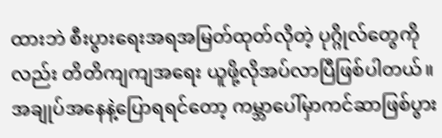ထားဘဲ စီးပွားရေးအရအမြတ်ထုတ်လိုတဲ့ ပုဂ္ဂိုလ်တွေကိုလည်း တိတိကျကျအရေး ယူဖို့လိုအပ်လာပြီဖြစ်ပါတယ်။
အချုပ်အနေနဲ့ပြောရရင်တော့ ကမ္ဘာပေါ်မှာကင်ဆာဖြစ်ပွား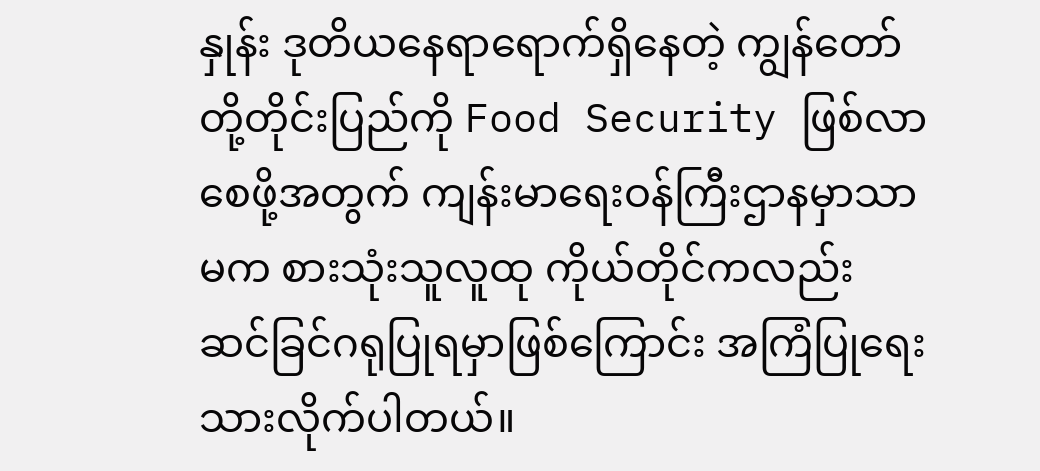နှုန်း ဒုတိယနေရာရောက်ရှိနေတဲ့ ကျွန်တော် တို့တိုင်းပြည်ကို Food Security ဖြစ်လာစေဖို့အတွက် ကျန်းမာရေးဝန်ကြီးဌာနမှာသာမက စားသုံးသူလူထု ကိုယ်တိုင်ကလည်း ဆင်ခြင်ဂရုပြုရမှာဖြစ်ကြောင်း အကြံပြုရေးသားလိုက်ပါတယ်။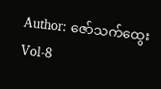Author: ဇော်သက်ထွေး Vol-8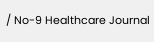/ No-9 Healthcare Journal